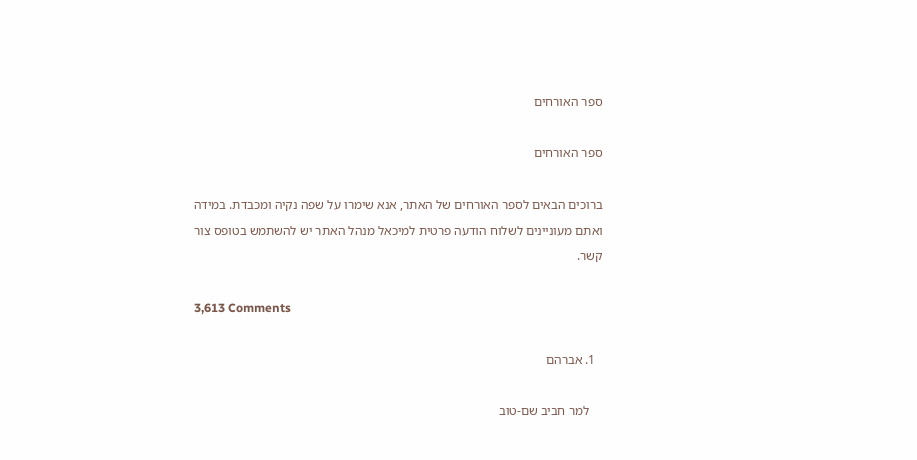ספר האורחים

ספר האורחים

ברוכים הבאים לספר האורחים של האתר, אנא שימרו על שפה נקיה ומכבדת. במידה ואתם מעוניינים לשלוח הודעה פרטית למיכאל מנהל האתר יש להשתמש בטופס צור קשר.

3,613 Comments

  1. אברהם

    למר חביב שם-טוב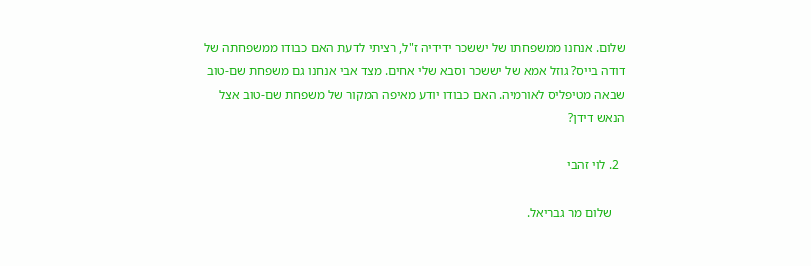שלום. אנחנו ממשפחתו של יששכר ידידיה ז"ל, רציתי לדעת האם כבודו ממשפחתה של דודה בייס? גוזל אמא של יששכר וסבא שלי אחים. מצד אבי אנחנו גם משפחת שם-טוב שבאה מטיפליס לאורמיה. האם כבודו יודע מאיפה המקור של משפחת שם-טוב אצל הנאש דידן?

  2. לוי זהבי

    שלום מר גבריאל.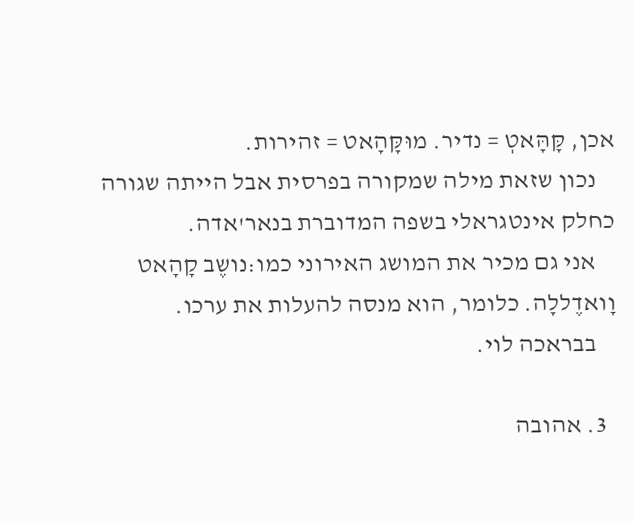אכן, קָּהָּאטְ = נדיר. מוּקָּהָאט = זהירות.
    נכון שזאת מילה שמקורה בפרסית אבל הייתה שגורה כחלק אינטגראלי בשפה המדוברת בנאר'אדה.
    אני גם מכיר את המושג האירוני כמו:נושֶב קָהָאט וָואדֶללָה. כלומר, הוא מנסה להעלות את ערכו.
    בבראכה לוי.

  3. אהובה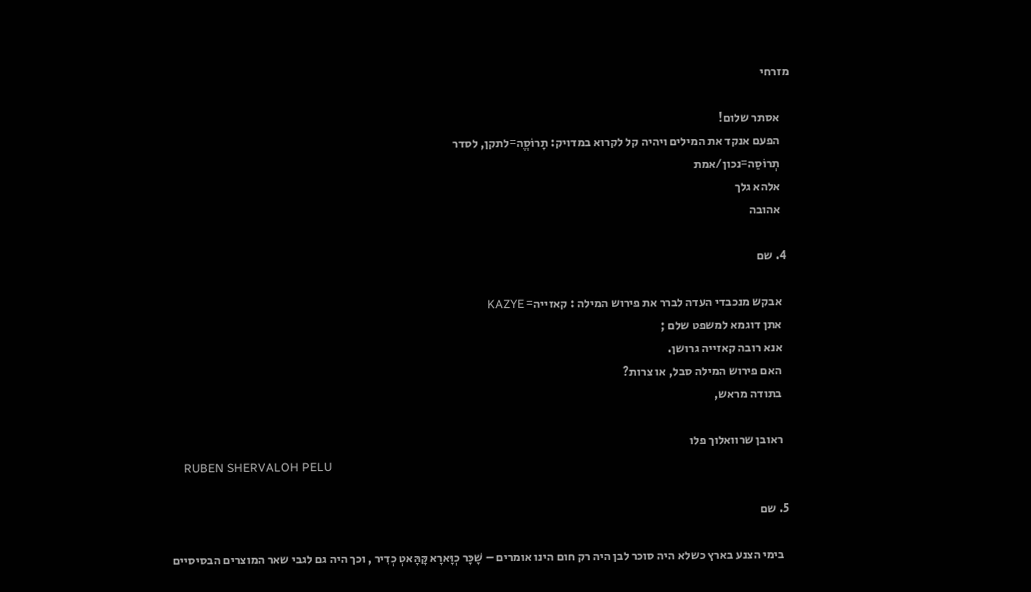מזרחי

    אסתר שלום!
    הפעם אנקד את המילים ויהיה קל לקרוא במדויק: תָרוֹסֱה=לתקן, לסדר
    תְרוֹסַה=נכון/אמת
    אלהא גלך
    אהובה

  4. שם

    אבקש מנכבדי העדה לברר את פירוש המילה : קאזייה= KAZYE
    אתן דוגמא למשפט שלם ;
    אנא רובה קאזייה גרושן.
    האם פירוש המילה סבל, או צרות?
    בתודה מראש,

    ראובן שרוואלוך פלו
    RUBEN SHERVALOH PELU

  5. שם

    בימי הצנע בארץ כשלא היה סוכר לבן היה רק חום הינו אומרים – שָׁכָּר כְוָּארָא קָּהָּאטְ כְדִיר , וכך היה גם לגבי שאר המוצרים הבסיסיים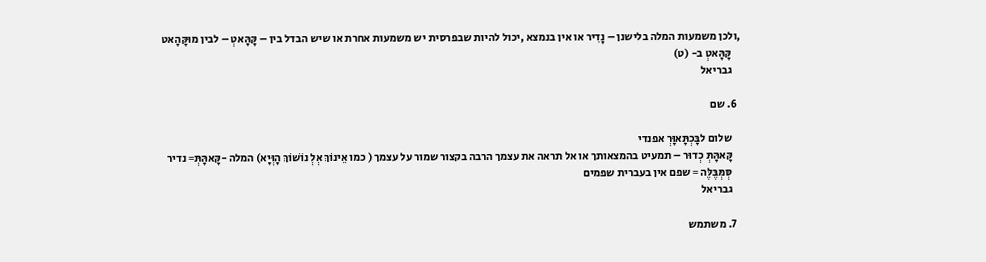,ולכן משמעות המלה בלישנן – נָדִיר או אין בנמצא ,יכול להיות שבפרסית יש משמעות אחרת או שיש הבדל בין – קָּהָּאטְ – לבין מוּקָּהָאט
    קָּהָּאטְ ב- (ט)
    גבריאל

  6. שם

    שלום לבָּכְתָּאוָּרְ אפנדי
    קָּאהָּתְּ כְדוּר – תמעיט בהמצאותך או אל תראה את עצמך הרבה בקצור שמור על עצמך ( כמו אֵינוֹךְ אְלְ נוֹשׁוֹךְ הָוְּיָא) המלה -קָּאהָּתְּ= נדיר
    סְּמְּבֶּלֶּה = שפם אין בעברית שפמים
    גבריאל

  7. משתמש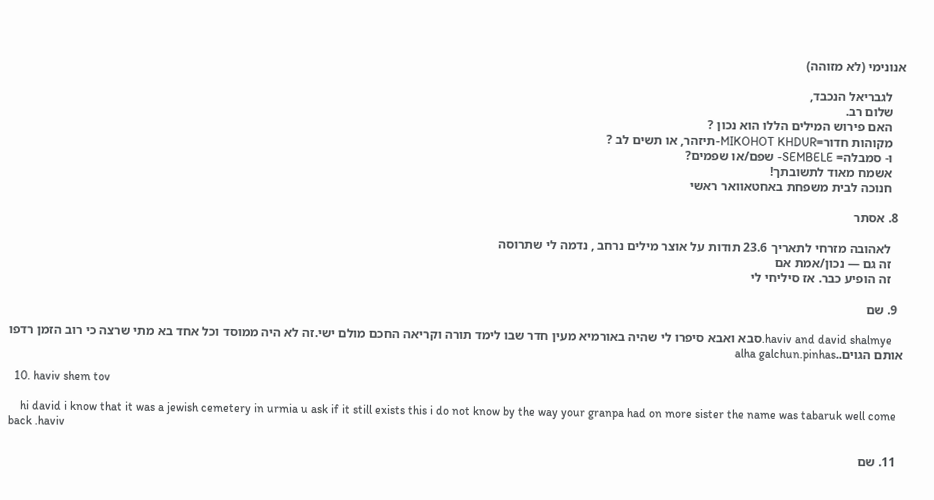אנונימי (לא מזוהה)

    לגבריאל הנכבד,
    שלום רב.
    האם פירוש המילים הללו הוא נכון ?
    מקוהות חדור=MIKOHOT KHDUR-תיזהר, או תשים לב ?
    ו- סמבלה= SEMBELE- שפם/או שפמים?
    אשמח מאוד לתשובתך!
    חנוכה לבית משפחת באחטאוואר ראשי

  8. אסתר

    לאהובה מזרחי לתאריך 23.6 תודות על אוצר מילים נרחב , נדמה לי שתרוסה
    זה גם — נכון/אמת אם
    זה הופיע כבר. אז סיליחי לי

  9. שם

    haviv and david shalmye.סבא ואבא סיפרו לי שהיה באורמיא מעין חדר שבו לימד תורה וקריאה החכם מולם ישי.זה לא היה ממוסד וכל אחד בא מתי שרצה כי רוב הזמן רדפו אותם הגוים..alha galchun.pinhas

  10. haviv shem tov

    hi david i know that it was a jewish cemetery in urmia u ask if it still exists this i do not know by the way your granpa had on more sister the name was tabaruk well come back .haviv

  11. שם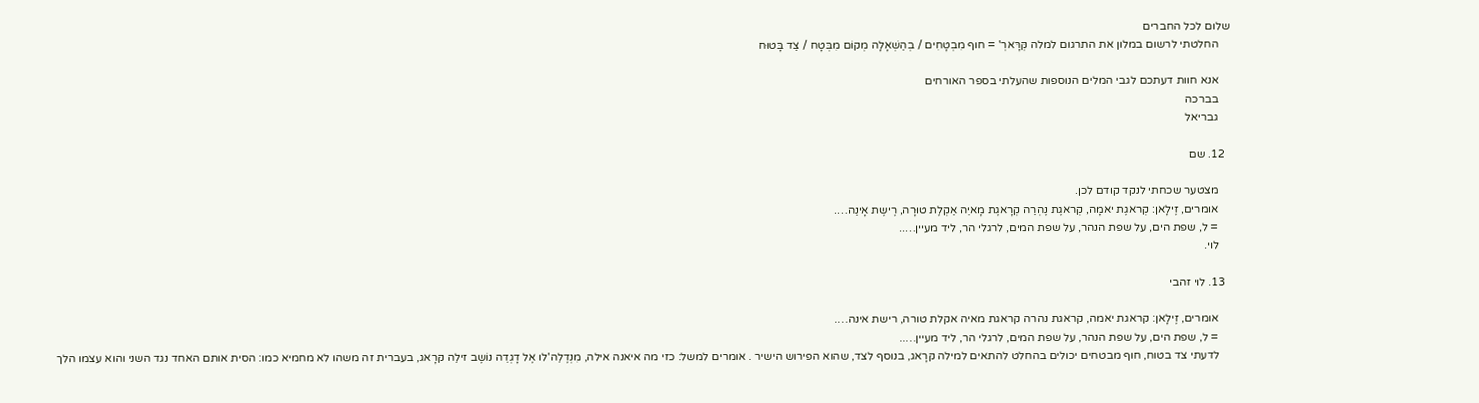שלום לכל החברים
    החלטתי לרשום במלון את התרגום למלה קְּרָּארְ' = חוף מִבְטָחִים / בְהַשְׁאָלָה מְקוֹם מִבְּטָח / צַד בָּטוּח

    אנא חוות דעתכם לגבי המלים הנוספות שהעלתי בספר האורחים
    בברכה
    גבריאל

  12. שם

    מצטער שכחתי לנקד קודם לכן.
    אומרים, זֶילָאן: קְראגֶת יאמָה, קְראגֶת נֶהְרַה קְרָאגֶת מָאיֵה אַקְלֶת טוּרָה, רֶישֶת אָינַה….
    = ל, שפת הים, על שפת הנהר, על שפת המים, לרגלי הר, ליד מעיין…..
    לוי.

  13. לוי זהבי

    אומרים, זֶילָאן: קראגת יאמה, קראגת נהרה קראגת מאיה אקלת טורה, רישת אינה….
    = ל, שפת הים, על שפת הנהר, על שפת המים, לרגלי הר, ליד מעיין…..
    לדעתי צד בטוח, חוף מבטחים יכולים בהחלט להתאים למילה קּרָאג, בנוסף לצד, שהוא הפירוש הישיר . אומרים למשל: כזי מה איאנה אילה, מִנְדֶלֵה'לו אֶל דָגְדֵה נוֹשֶב זילֵה קּרָאג, בעברית זה משהו לא מחמיא כמו: הסית אותם האחד נגד השני והוא עצמו הלך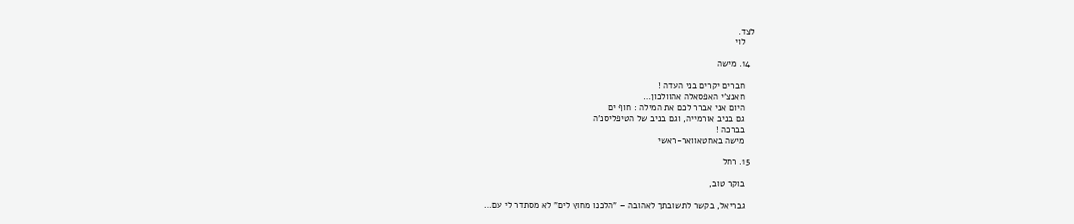לצד.
    לוי

  14. מישה

    חברים יקרים בני העדה !
    חאנצ'י האפסאלה אהוולכון…
    היום אני אברר לכם את המילה : חוף ים
    גם בניב אורמייה, וגם בניב של הטיפליסנ'ה
    בברכה !
    מישה באחטאוואר-ראשי

  15. רחל

    בוקר טוב,

    גבריאל, בקשר לתשובתך לאהובה – "הלכנו מחוץ לים" לא מסתדר לי עם…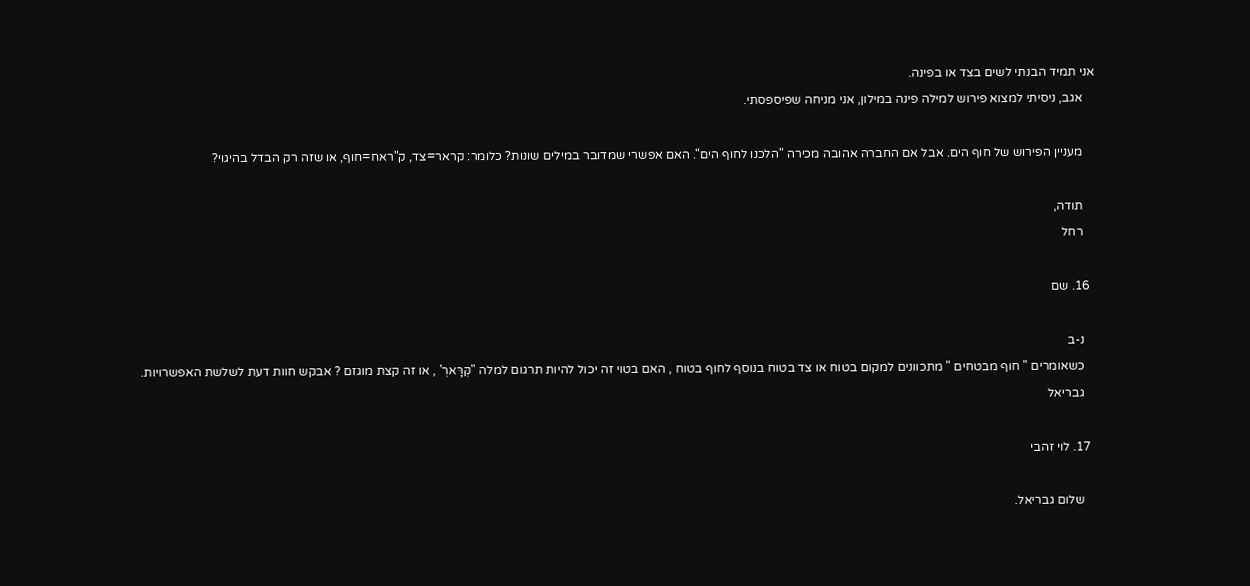אני תמיד הבנתי לשים בצד או בפינה.
    אגב, ניסיתי למצוא פירוש למילה פינה במילון, אני מניחה שפיספסתי.

    מעניין הפירוש של חוף הים. אבל אם החברה אהובה מכירה "הלכנו לחוף הים". האם אפשרי שמדובר במילים שונות? כלומר: קראר=צד, ק"ראח=חוף, או שזה רק הבדל בהיגוי?

    תודה,
    רחל

  16. שם

    נ-ב
    כשאומרים " חוף מבטחים " מתכוונים למקום בטוח או צד בטוח בנוסף לחוף בטוח , האם בטוי זה יכול להיות תרגום למלה "קְּרָּארְ' , או זה קצת מוגזם ? אבקש חוות דעת לשלשת האפשרויות.
    גבריאל

  17. לוי זהבי

    שלום גבריאל.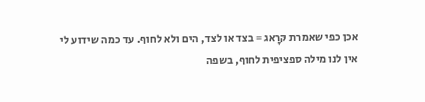אכן כפי שאמרת קּרָאג = בצד או לצד, הים ולא לחוף. עד כמה שידוע לי אין לנו מילה ספציפית לחוף, בשפה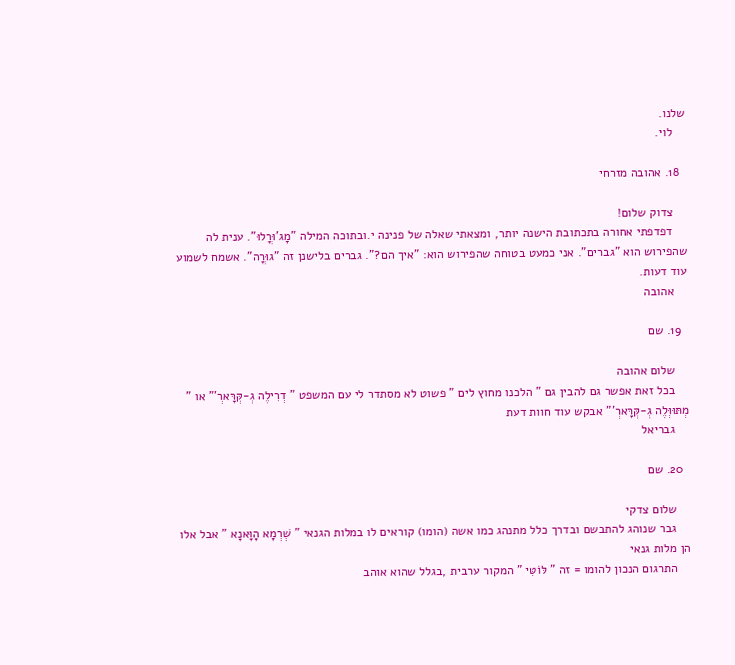שלנו.
    לוי.

  18. אהובה מזרחי

    צדוק שלום!
    דפדפתי אחורה בתכתובת הישנה יותר, ומצאתי שאלה של פנינה י.ובתוכה המילה "מָג'וּרֳלוּ". ענית לה שהפירוש הוא "גברים". אני כמעט בטוחה שהפירוש הוא: "איך הם?". גברים בלישנן זה "גוּרֳה". אשמח לשמוע עוד דעות.
    אהובה

  19. שם

    שלום אהובה
    בכל זאת אפשר גם להבין גם " הלכנו מחוץ לים " פשוט לא מסתדר לי עם המשפט " דְרִילֶה גְ-קְּרָּארְ'" או " מְתּוּוְּלֶה גְ-קְּרָּארְ'" אבקש עוד חוות דעת
    גבריאל

  20. שם

    שלום צדקי
    גבר שנוהג להתבשם ובדרך כלל מתנהג כמו אשה (הומו) קוראים לו במלות הגנאי " שְׁרְמָא הָוָּאנָא " אבל אלו הן מלות גנאי
    התרגום הנכון להומו = זה " לּוֹטִּי " המקור ערבית ,בגלל שהוא אוהב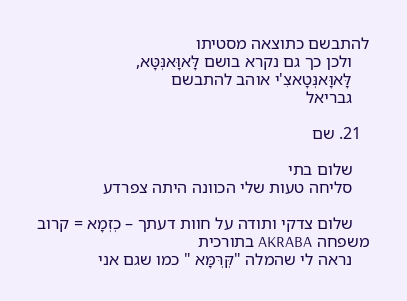להתבשם כתוצאה מסטיתו
    ולכן כך גם נקרא בושם לָּאוָּאנְּטָּא,
    לָּאוָּאנְּטָאצִ'י אוהב להתבשם
    גבריאל

  21. שם

    שלום בתי
    סליחה טעות שלי הכוונה היתה צפרדע

    שלום צדקי ותודה על חוות דעתך – כְזְמָא = קרוב משפחה AKRABA בתורכית
    נראה לי שהמלה "קְּרְּמָּא " כמו שגם אני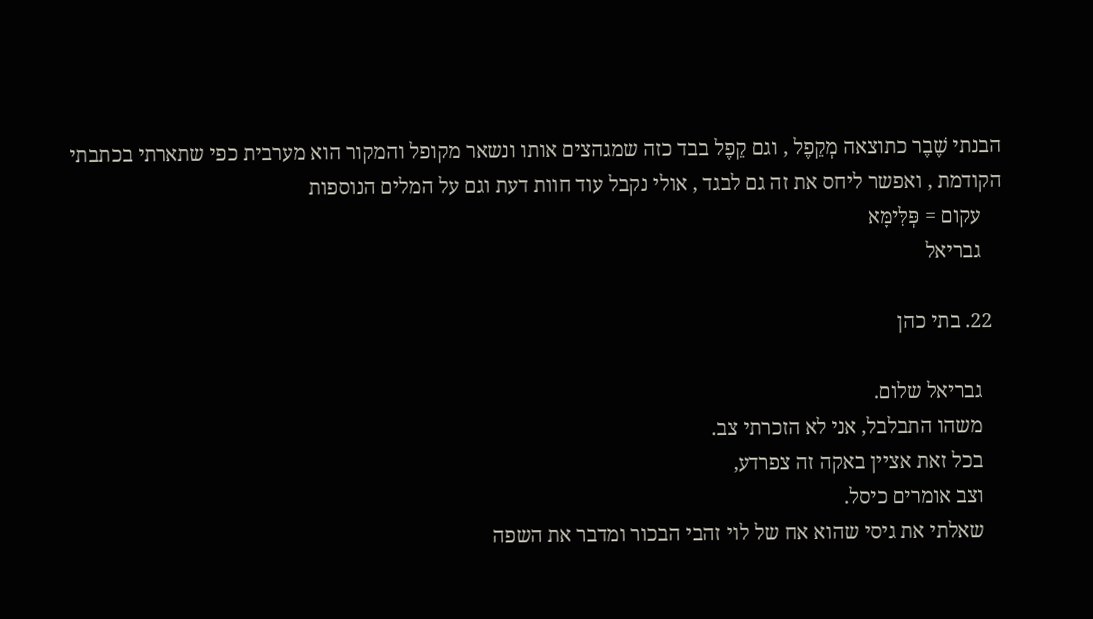הבנתי שֶׁבֶר כתוצאה מְקֵפֶל , וגם קֵפֶל בבד כזה שמגהצים אותו ונשאר מקופל והמקור הוא מערבית כפי שתארתי בכתבתי הקודמת , ואפשר ליחס את זה גם לבגד , אולי נקבל עוד חוות דעת וגם על המלים הנוספות
    עקום = פְּלִּימָּא
    גבריאל

  22. בתי כהן

    גבריאל שלום.
    משהו התבלבל, אני לא הזכרתי צב.
    בכל זאת אציין באקה זה צפרדע,
    וצב אומרים כיסל.
    שאלתי את גיסי שהוא אח של לוי זהבי הבכור ומדבר את השפה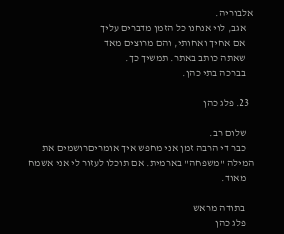אלבוריה.
    אגב, לוי אנחנו כל הזמן מדברים עליך
    אם אחיך ואחותי, והם מרוצים מאד
    שאתה כותב באתר. תמשיך כך.
    בברכה בתי כהן.

  23. פלג כהן

    שלום רב.
    כבר די הרבה זמן אני מחפש איך אומריםרושמים את המילה "משפחה" בארמית. אם תוכלו לעזור לי אני אשמח
    מאוד.

    בתודה מראש
    פלג כהן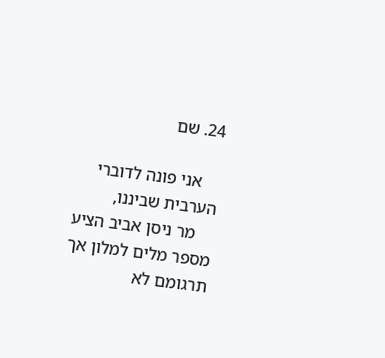24. שם

    אני פונה לדוברי הערבית שביננו,
    מר ניסן אביב הציע מספר מלים למלון אך תרגומם לא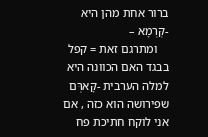ברור אחת מהן היא -קְּרְמָא –
    ומתרגם זאת = קפל בבגד האם הכוונה היא למלה הערבית -קָּארְּם שפירושה הוא כזה , אם אני לוקח חתיכת פח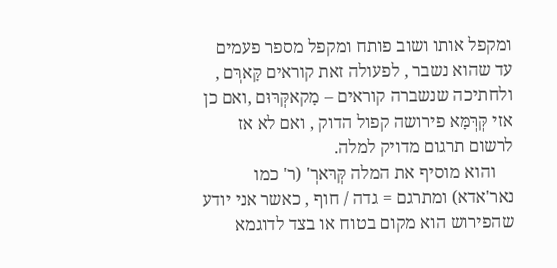ומקפל אותו ושוב פותח ומקפל מספר פעמים עד שהוא נשבר , לפעולה זאת קוראים קָּארְּם , ולחתיכה שנשברה קוראים – מָקאקְּרּוּם ,ואם כן אזי קְּרְּמָּא פירושה קפול הדוק , ואם לא אז לרשום תרגום מדויק למלה.
    והוא מוסיף את המלה קְּרּארְ' (ר' כמו נאר'אדא) ומתרגם = גדה / חוף , כאשר אני יודע שהפירוש הוא מקום בטוח או בצד לדוגמא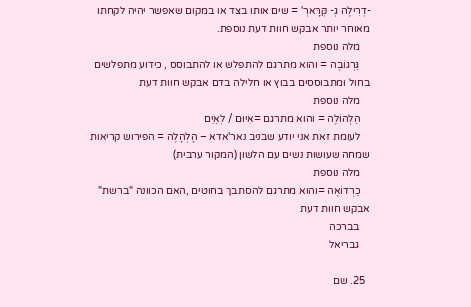-דְרִילֶה גְ- קְּרָּארְ' = שים אותו בצד או במקום שאפשר יהיה לקחתו מאוחר יותר אבקש חוות דעת נוספת.
    מלה נוספת
    גַּרְגוֹבֶה = והוא מתרגם להתפלש או להתבוסס , כידוע מתפלשים בחול ומתבוססים בבוץ או חלילה בדם אבקש חוות דעת
    מלה נוספת
    הַלְהוֹלֶה = והוא מתרגם =אִיוּם / לְאַיֵם
    לעומת זאת אני יודע שבניב נאר'אדא – הָלְהָלֶה = הפירוש קריאות שמחה שעושות נשים עם הלשון (המקור ערבית)
    מלה נוספת
    כַרְדוֹאֶה =והוא מתרגם להסתבך בחוטים ,האם הכוונה "ברשת" אבקש חוות דעת
    בברכה
    גבריאל

  25. שם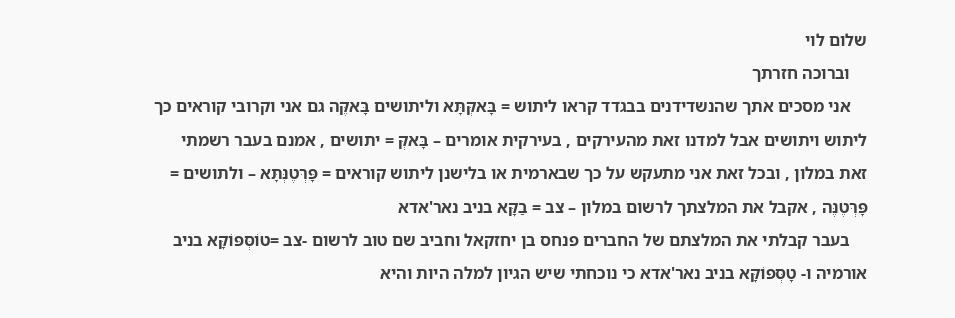שלום לוי
    וברוכה חזרתך
    אני מסכים אתך שהנשדידנים בבגדד קראו ליתוש = בָּאקְּתָּא וליתושים בָּאקֶּה גם אני וקרובי קוראים כך ליתוש ויתושים אבל למדנו זאת מהעירקים , בעירקית אומרים – בָּאקְּ = יתושים , אמנם בעבר רשמתי זאת במלון , ובכל זאת אני מתעקש על כך שבארמית או בלישנן ליתוש קוראים = פָּרְּטֶנְּתָּא – ולתושים = פָּרְּטֶנֶּה , אקבל את המלצתך לרשום במלון – צב = בַקָּא בניב נאר'אדא
    בעבר קבלתי את המלצתם של החברים פנחס בן יחזקאל וחביב שם טוב לרשום -צב =טוֹסְּפּוֹקָּא בניב אורמיה ו- טָסְּפּוֹקָּא בניב נאר'אדא כי נוכחתי שיש הגיון למלה היות והיא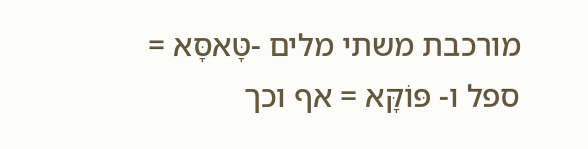מורכבת משתי מלים -טָּאסָּא = ספל ו- פּוֹקָּא = אף וכך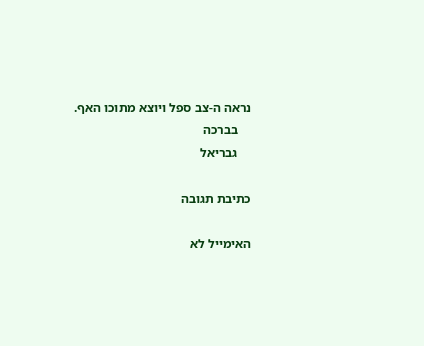נראה ה-צב ספל ויוצא מתוכו האף.
    בברכה
    גבריאל

כתיבת תגובה

האימייל לא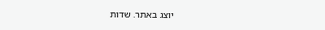יוצג באתר. שדות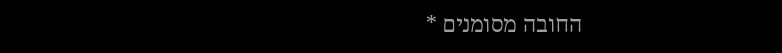החובה מסומנים *